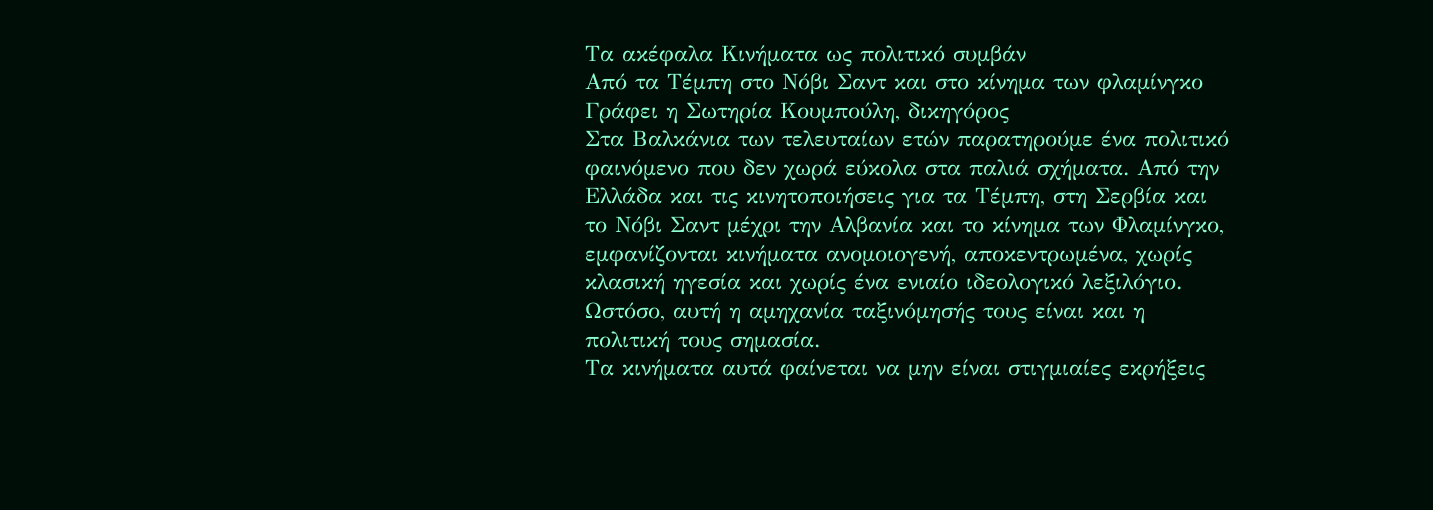Τα ακέφαλα Κινήματα ως πολιτικό συμβάν
Από τα Τέμπη στο Νόβι Σαντ και στο κίνημα των φλαμίνγκο
Γράφει η Σωτηρία Κουμπούλη, δικηγόρος
Στα Βαλκάνια των τελευταίων ετών παρατηρούμε ένα πολιτικό φαινόμενο που δεν χωρά εύκολα στα παλιά σχήματα. Από την Ελλάδα και τις κινητοποιήσεις για τα Τέμπη, στη Σερβία και το Νόβι Σαντ μέχρι την Αλβανία και το κίνημα των Φλαμίνγκο, εμφανίζονται κινήματα ανομοιογενή, αποκεντρωμένα, χωρίς κλασική ηγεσία και χωρίς ένα ενιαίο ιδεολογικό λεξιλόγιο. Ωστόσο, αυτή η αμηχανία ταξινόμησής τους είναι και η πολιτική τους σημασία.
Τα κινήματα αυτά φαίνεται να μην είναι στιγμιαίες εκρήξεις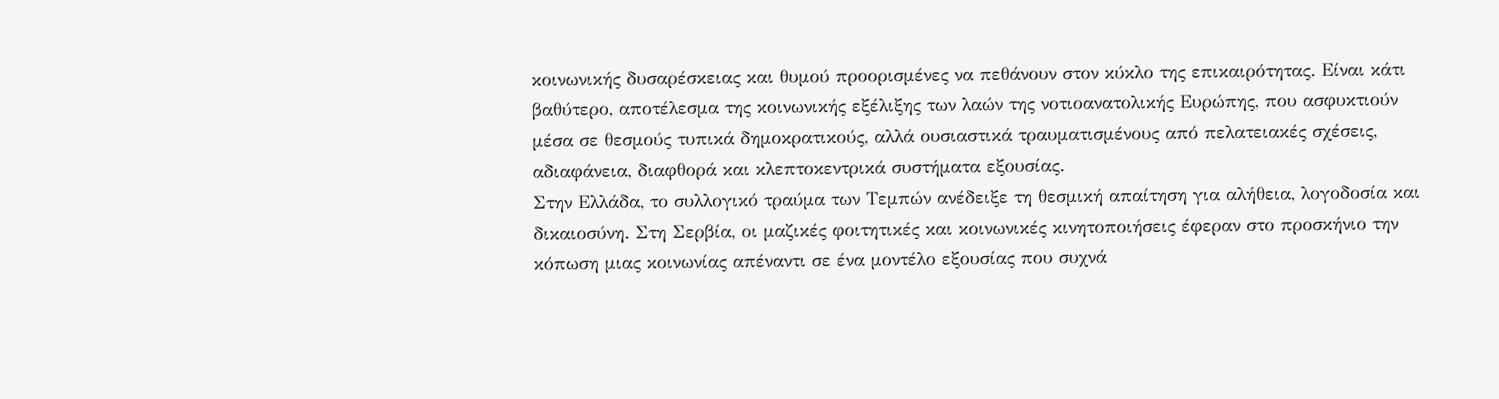κοινωνικής δυσαρέσκειας και θυμού προορισμένες να πεθάνουν στον κύκλο της επικαιρότητας. Είναι κάτι βαθύτερο, αποτέλεσμα της κοινωνικής εξέλιξης των λαών της νοτιοανατολικής Ευρώπης, που ασφυκτιούν μέσα σε θεσμούς τυπικά δημοκρατικούς, αλλά ουσιαστικά τραυματισμένους από πελατειακές σχέσεις, αδιαφάνεια, διαφθορά και κλεπτοκεντρικά συστήματα εξουσίας.
Στην Ελλάδα, το συλλογικό τραύμα των Τεμπών ανέδειξε τη θεσμική απαίτηση για αλήθεια, λογοδοσία και δικαιοσύνη. Στη Σερβία, οι μαζικές φοιτητικές και κοινωνικές κινητοποιήσεις έφεραν στο προσκήνιο την κόπωση μιας κοινωνίας απέναντι σε ένα μοντέλο εξουσίας που συχνά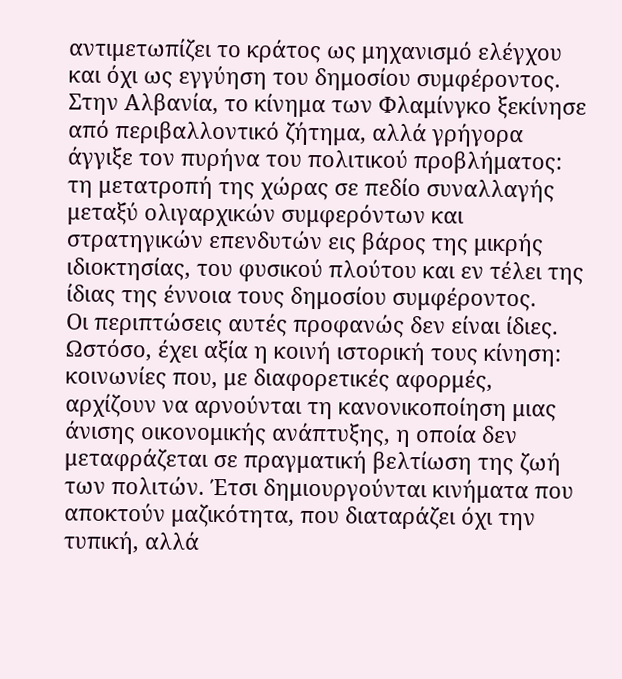αντιμετωπίζει το κράτος ως μηχανισμό ελέγχου και όχι ως εγγύηση του δημοσίου συμφέροντος. Στην Αλβανία, το κίνημα των Φλαμίνγκο ξεκίνησε από περιβαλλοντικό ζήτημα, αλλά γρήγορα άγγιξε τον πυρήνα του πολιτικού προβλήματος: τη μετατροπή της χώρας σε πεδίο συναλλαγής μεταξύ ολιγαρχικών συμφερόντων και στρατηγικών επενδυτών εις βάρος της μικρής ιδιοκτησίας, του φυσικού πλούτου και εν τέλει της ίδιας της έννοια τους δημοσίου συμφέροντος.
Οι περιπτώσεις αυτές προφανώς δεν είναι ίδιες. Ωστόσο, έχει αξία η κοινή ιστορική τους κίνηση: κοινωνίες που, με διαφορετικές αφορμές, αρχίζουν να αρνούνται τη κανονικοποίηση μιας άνισης οικονομικής ανάπτυξης, η οποία δεν μεταφράζεται σε πραγματική βελτίωση της ζωή των πολιτών. Έτσι δημιουργούνται κινήματα που αποκτούν μαζικότητα, που διαταράζει όχι την τυπική, αλλά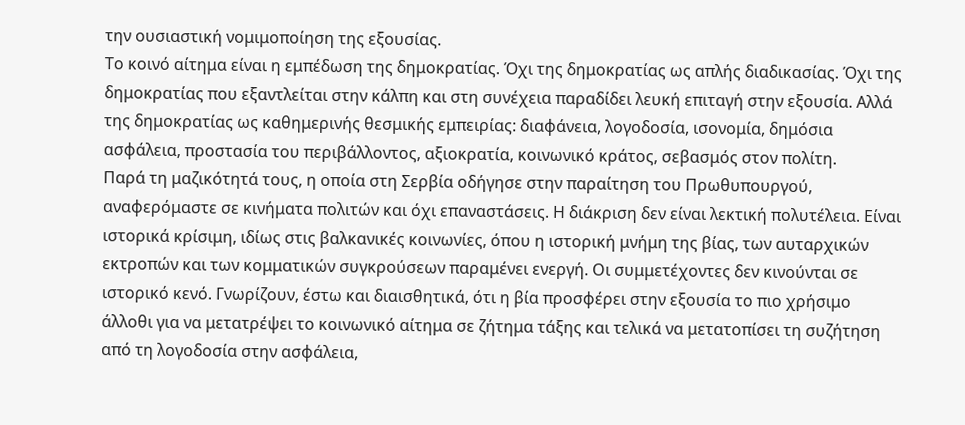την ουσιαστική νομιμοποίηση της εξουσίας.
Το κοινό αίτημα είναι η εμπέδωση της δημοκρατίας. Όχι της δημοκρατίας ως απλής διαδικασίας. Όχι της δημοκρατίας που εξαντλείται στην κάλπη και στη συνέχεια παραδίδει λευκή επιταγή στην εξουσία. Αλλά της δημοκρατίας ως καθημερινής θεσμικής εμπειρίας: διαφάνεια, λογοδοσία, ισονομία, δημόσια ασφάλεια, προστασία του περιβάλλοντος, αξιοκρατία, κοινωνικό κράτος, σεβασμός στον πολίτη.
Παρά τη μαζικότητά τους, η οποία στη Σερβία οδήγησε στην παραίτηση του Πρωθυπουργού, αναφερόμαστε σε κινήματα πολιτών και όχι επαναστάσεις. Η διάκριση δεν είναι λεκτική πολυτέλεια. Είναι ιστορικά κρίσιμη, ιδίως στις βαλκανικές κοινωνίες, όπου η ιστορική μνήμη της βίας, των αυταρχικών εκτροπών και των κομματικών συγκρούσεων παραμένει ενεργή. Οι συμμετέχοντες δεν κινούνται σε ιστορικό κενό. Γνωρίζουν, έστω και διαισθητικά, ότι η βία προσφέρει στην εξουσία το πιο χρήσιμο άλλοθι για να μετατρέψει το κοινωνικό αίτημα σε ζήτημα τάξης και τελικά να μετατοπίσει τη συζήτηση από τη λογοδοσία στην ασφάλεια,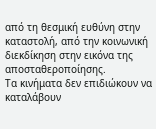από τη θεσμική ευθύνη στην καταστολή, από την κοινωνική διεκδίκηση στην εικόνα της αποσταθεροποίησης.
Τα κινήματα δεν επιδιώκουν να καταλάβουν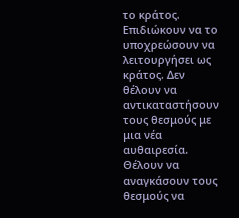το κράτος. Επιδιώκουν να το υποχρεώσουν να λειτουργήσει ως κράτος. Δεν θέλουν να αντικαταστήσουν τους θεσμούς με μια νέα αυθαιρεσία. Θέλουν να αναγκάσουν τους θεσμούς να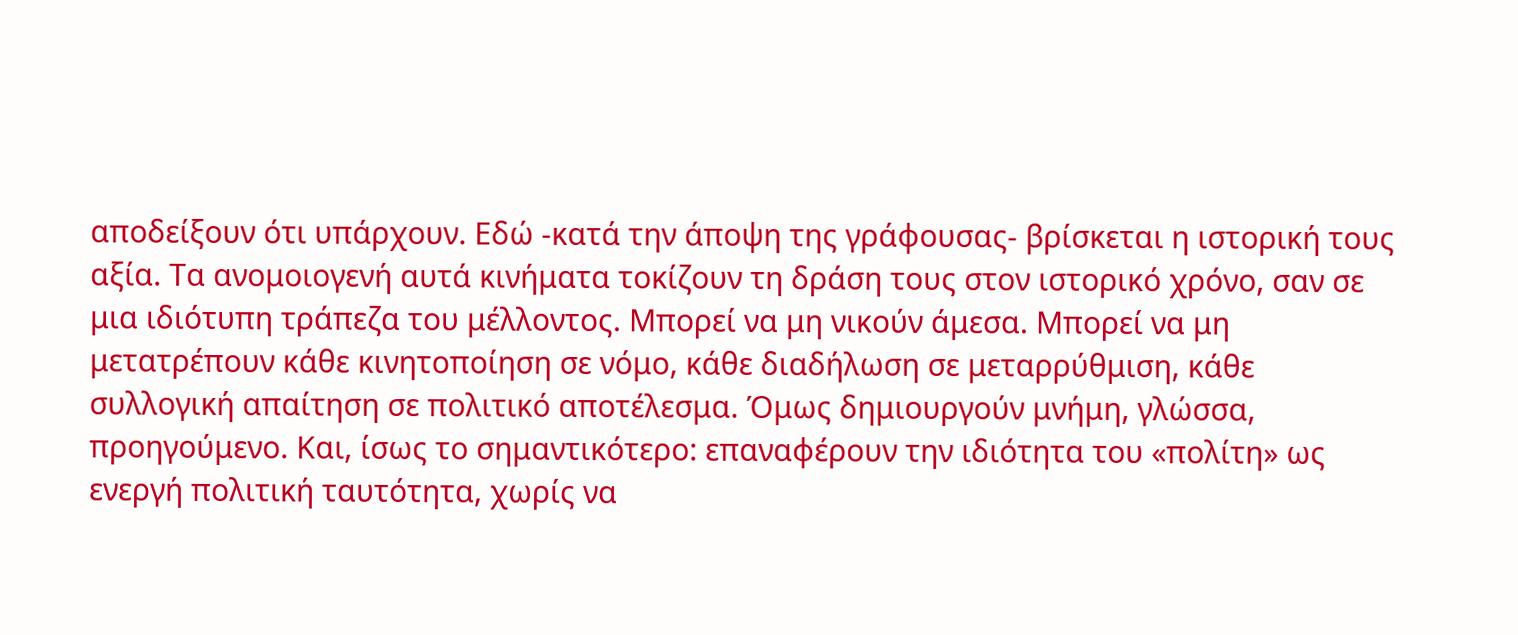αποδείξουν ότι υπάρχουν. Εδώ -κατά την άποψη της γράφουσας- βρίσκεται η ιστορική τους αξία. Τα ανομοιογενή αυτά κινήματα τοκίζουν τη δράση τους στον ιστορικό χρόνο, σαν σε μια ιδιότυπη τράπεζα του μέλλοντος. Μπορεί να μη νικούν άμεσα. Μπορεί να μη μετατρέπουν κάθε κινητοποίηση σε νόμο, κάθε διαδήλωση σε μεταρρύθμιση, κάθε συλλογική απαίτηση σε πολιτικό αποτέλεσμα. Όμως δημιουργούν μνήμη, γλώσσα, προηγούμενο. Και, ίσως το σημαντικότερο: επαναφέρουν την ιδιότητα του «πολίτη» ως ενεργή πολιτική ταυτότητα, χωρίς να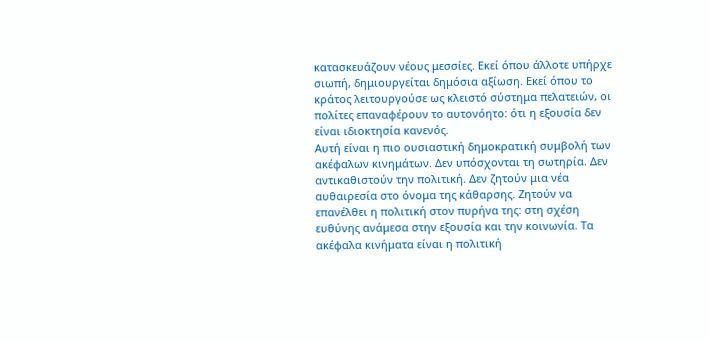κατασκευάζουν νέους μεσσίες. Εκεί όπου άλλοτε υπήρχε σιωπή, δημιουργείται δημόσια αξίωση. Εκεί όπου το κράτος λειτουργούσε ως κλειστό σύστημα πελατειών, οι πολίτες επαναφέρουν το αυτονόητο: ότι η εξουσία δεν είναι ιδιοκτησία κανενός.
Αυτή είναι η πιο ουσιαστική δημοκρατική συμβολή των ακέφαλων κινημάτων. Δεν υπόσχονται τη σωτηρία. Δεν αντικαθιστούν την πολιτική. Δεν ζητούν μια νέα αυθαιρεσία στο όνομα της κάθαρσης. Ζητούν να επανέλθει η πολιτική στον πυρήνα της: στη σχέση ευθύνης ανάμεσα στην εξουσία και την κοινωνία. Τα ακέφαλα κινήματα είναι η πολιτική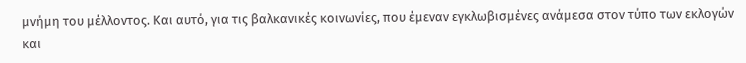μνήμη του μέλλοντος. Και αυτό, για τις βαλκανικές κοινωνίες, που έμεναν εγκλωβισμένες ανάμεσα στον τύπο των εκλογών και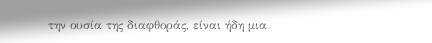την ουσία της διαφθοράς, είναι ήδη μια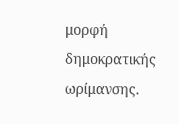μορφή δημοκρατικής ωρίμανσης.